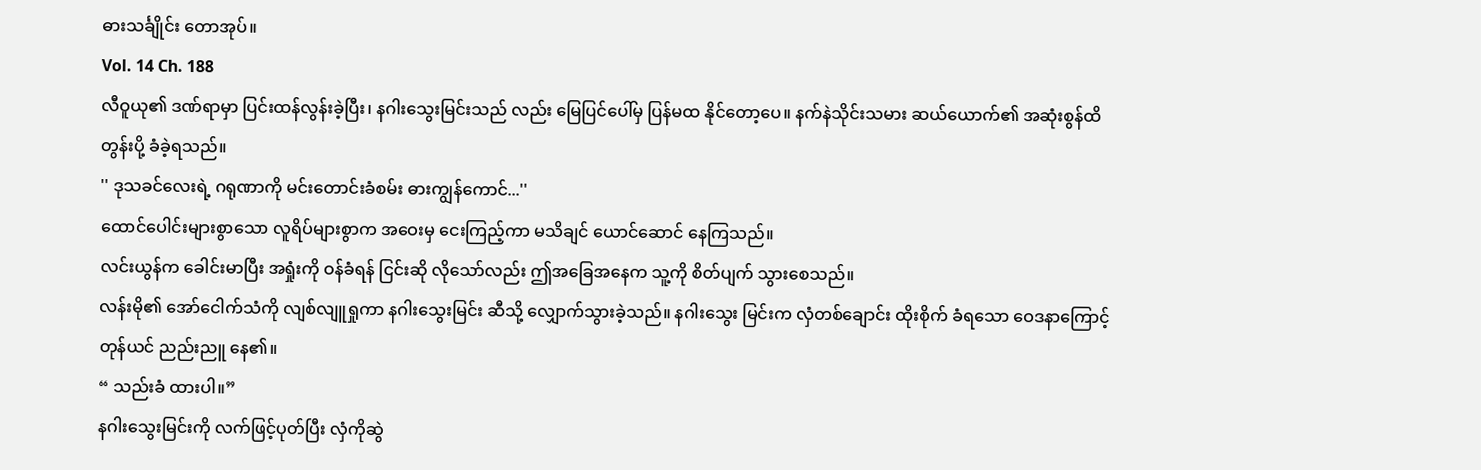ဓားသင်္ချိုင်း တောအုပ်။
Vol. 14 Ch. 188
လီဝူယု၏ ဒဏ်ရာမှာ ပြင်းထန်လွန်းခဲ့ပြီး၊ နဂါးသွေးမြင်းသည် လည်း မြေပြင်ပေါ်မှ ပြန်မထ နိုင်တော့ပေ။ နက်နဲသိုင်းသမား ဆယ်ယောက်၏ အဆုံးစွန်ထိ တွန်းပို့ ခံခဲ့ရသည်။
'' ဒုသခင်လေးရဲ့ ဂရုဏာကို မင်းတောင်းခံစမ်း ဓားကျွန်ကောင်...''
ထောင်ပေါင်းများစွာသော လူရိပ်များစွာက အဝေးမှ ငေးကြည့်ကာ မသိချင် ယောင်ဆောင် နေကြသည်။
လင်းယွန်က ခေါင်းမာပြီး အရှုံးကို ဝန်ခံရန် ငြင်းဆို လိုသော်လည်း ဤအခြေအနေက သူ့ကို စိတ်ပျက် သွားစေသည်။
လန်းမို၏ အော်ငေါက်သံကို လျစ်လျူရှုကာ နဂါးသွေးမြင်း ဆီသို့ လျှောက်သွားခဲ့သည်။ နဂါးသွေး မြင်းက လှံတစ်ချောင်း ထိုးစိုက် ခံရသော ဝေဒနာကြောင့် တုန်ယင် ညည်းညူ နေ၏။
“ သည်းခံ ထားပါ။”
နဂါးသွေးမြင်းကို လက်ဖြင့်ပုတ်ပြီး လှံကိုဆွဲ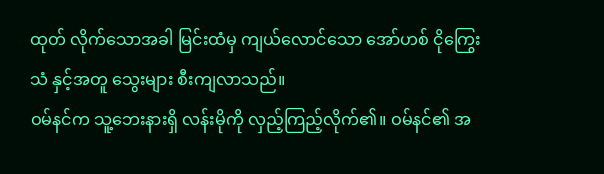ထုတ် လိုက်သောအခါ မြင်းထံမှ ကျယ်လောင်သော အော်ဟစ် ငိုကြွေးသံ နှင့်အတူ သွေးများ စီးကျလာသည်။
ဝမ်နင်က သူ့ဘေးနားရှိ လန်းမိုကို လှည့်ကြည့်လိုက်၏။ ဝမ်နင်၏ အ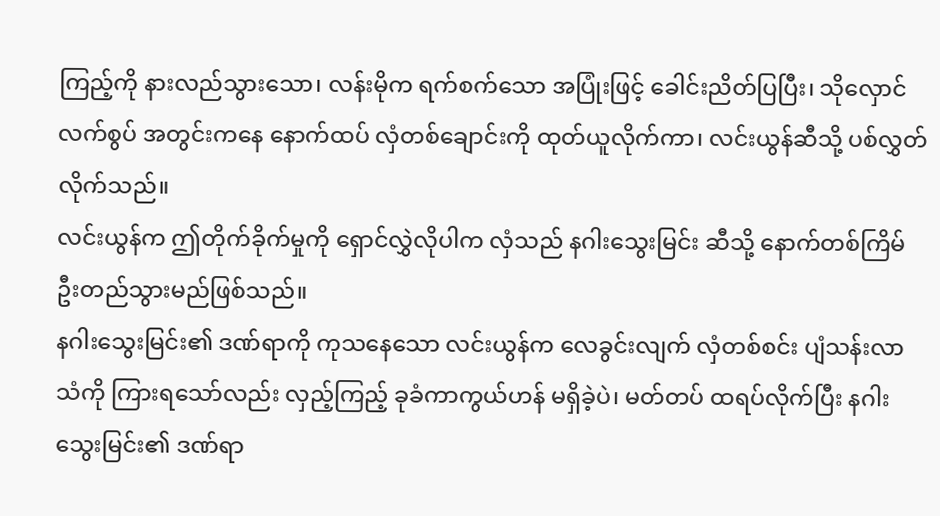ကြည့်ကို နားလည်သွားသော၊ လန်းမိုက ရက်စက်သော အပြုံးဖြင့် ခေါင်းညိတ်ပြပြီး၊ သိုလှောင်လက်စွပ် အတွင်းကနေ နောက်ထပ် လှံတစ်ချောင်းကို ထုတ်ယူလိုက်ကာ၊ လင်းယွန်ဆီသို့ ပစ်လွှတ်လိုက်သည်။
လင်းယွန်က ဤတိုက်ခိုက်မှုကို ရှောင်လွှဲလိုပါက လှံသည် နဂါးသွေးမြင်း ဆီသို့ နောက်တစ်ကြိမ် ဦးတည်သွားမည်ဖြစ်သည်။
နဂါးသွေးမြင်း၏ ဒဏ်ရာကို ကုသနေသော လင်းယွန်က လေခွင်းလျက် လှံတစ်စင်း ပျံသန်းလာ သံကို ကြားရသော်လည်း လှည့်ကြည့် ခုခံကာကွယ်ဟန် မရှိခဲ့ပဲ၊ မတ်တပ် ထရပ်လိုက်ပြီး နဂါးသွေးမြင်း၏ ဒဏ်ရာ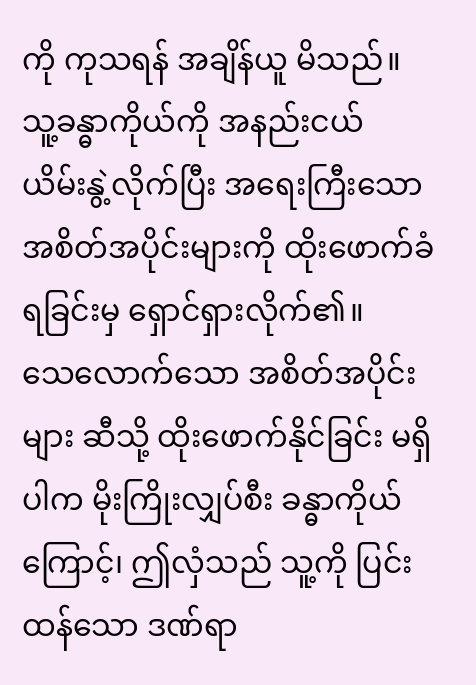ကို ကုသရန် အချိန်ယူ မိသည်။
သူ့ခန္ဓာကိုယ်ကို အနည်းငယ် ယိမ်းနွဲ့လိုက်ပြီး အရေးကြီးသော အစိတ်အပိုင်းများကို ထိုးဖောက်ခံရခြင်းမှ ရှောင်ရှားလိုက်၏။
သေလောက်သော အစိတ်အပိုင်းများ ဆီသို့ ထိုးဖောက်နိုင်ခြင်း မရှိပါက မိုးကြိုးလျှပ်စီး ခန္ဓာကိုယ်ကြောင့်၊ ဤလှံသည် သူ့ကို ပြင်းထန်သော ဒဏ်ရာ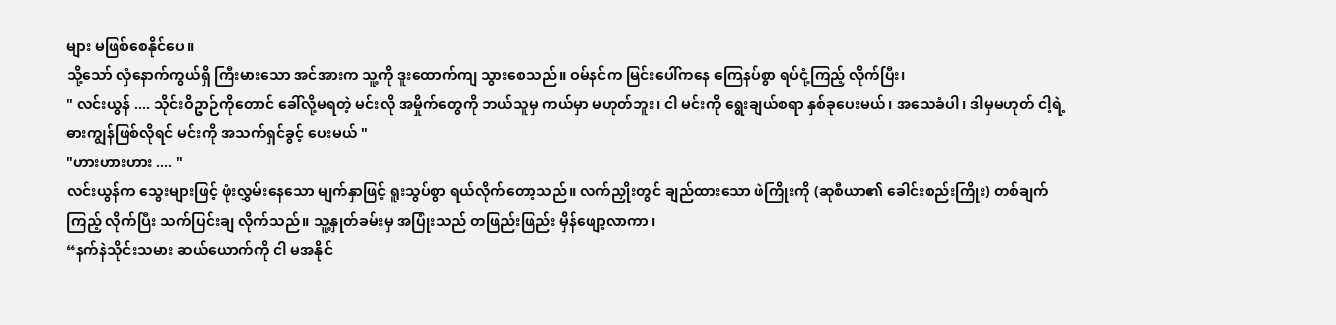များ မဖြစ်စေနိုင်ပေ။
သို့သော် လှံနောက်ကွယ်ရှိ ကြီးမားသော အင်အားက သူ့ကို ဒူးထောက်ကျ သွားစေသည်။ ဝမ်နင်က မြင်းပေါ်ကနေ ကြေနပ်စွာ ရပ်ငုံ့ကြည့် လိုက်ပြီး၊
" လင်းယွန် .... သိုင်းဝိဥာဉ်ကိုတောင် ခေါ်လို့မရတဲ့ မင်းလို အမှိုက်တွေကို ဘယ်သူမှ ကယ်မှာ မဟုတ်ဘူး၊ ငါ မင်းကို ရွေးချယ်စရာ နှစ်ခုပေးမယ်၊ အသေခံပါ၊ ဒါမှမဟုတ် ငါ့ရဲ့ ဓားကျွန်ဖြစ်လိုရင် မင်းကို အသက်ရှင်ခွင့် ပေးမယ် "
"ဟားဟားဟား .... "
လင်းယွန်က သွေးများဖြင့် ဖုံးလွှမ်းနေသော မျက်နှာဖြင့် ရူးသွပ်စွာ ရယ်လိုက်တော့သည်။ လက်ညှိုးတွင် ချည်ထားသော ဖဲကြိုးကို (ဆုစီယာ၏ ခေါင်းစည်းကြိုး) တစ်ချက်ကြည့် လိုက်ပြီး သက်ပြင်းချ လိုက်သည်။ သူ့နှုတ်ခမ်းမှ အပြုံးသည် တဖြည်းဖြည်း မှိန်ဖျော့လာကာ၊
“နက်နဲသိုင်းသမား ဆယ်ယောက်ကို ငါ မအနိုင်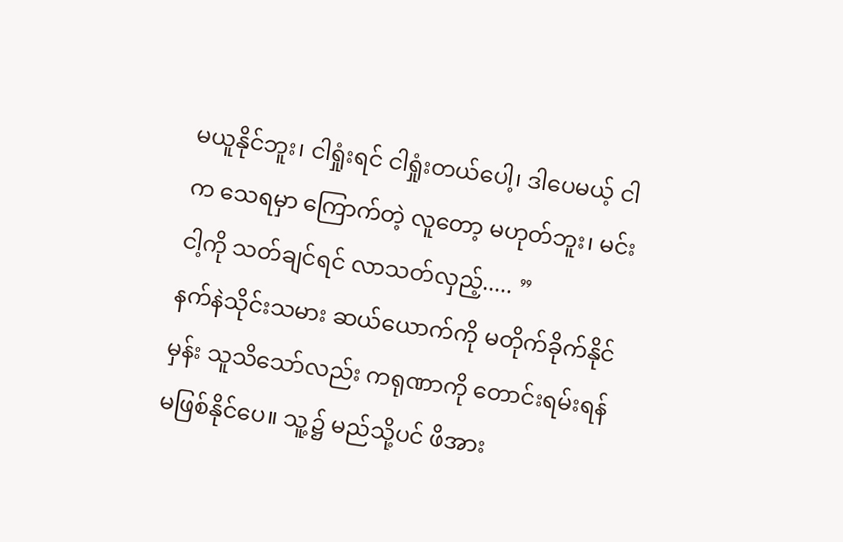မယူနိုင်ဘူး၊ ငါရှုံးရင် ငါရှုံးတယ်ပေါ့၊ ဒါပေမယ့် ငါက သေရမှာ ကြောက်တဲ့ လူတော့ မဟုတ်ဘူး၊ မင်းငါ့ကို သတ်ချင်ရင် လာသတ်လှည့်..... ”
နက်နဲသိုင်းသမား ဆယ်ယောက်ကို မတိုက်ခိုက်နိုင်မှန်း သူသိသော်လည်း ကရုဏာကို တောင်းရမ်းရန် မဖြစ်နိုင်ပေ။ သူ့၌ မည်သို့ပင် ဖိအား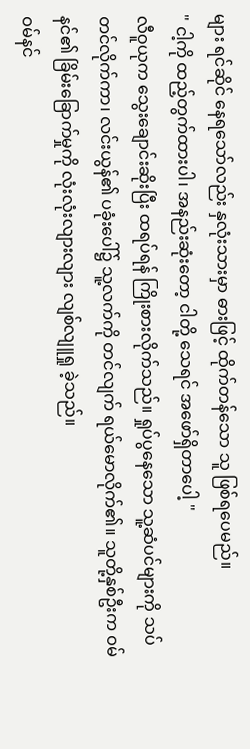များ ရင်ဆိုင် နေရသော်လည်း နှလုံးသားမှာ ဓားဖြင့် ထိုက်တန်သော သူ ဖြစ်ရပေမည်။
" ငါ့ကို ထည့်တွက်ထားပါ၊ အနည်းဆုံးတော့ ငါတို့ သေရင် အဖော်ရှိတာပေါ့ "
လီဝူယုက သွေးချောင်းဆိုးပြီး ထရပ်ရန် ကြိုးစားလိုက်သည်။ ရှုပ်ပွနေသော သူ့ဆံပင်များကို သပ်တင်လိုက်ကာ၊ လင်းယွန်၏ ပခုံးပေါ်၌ သူ့လက်ကို တင်လျက် ရယ်မောလိုက်၏။ သူတို့နှစ်ဦးက ဝမ်နင်၏ ခြိမ်းခြောက်မှုကို လုံးလုံးလျားလျား လျစ်လျူရှု ခဲ့သည်။
ဝမ်နင်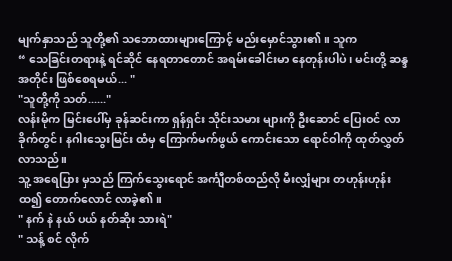မျက်နှာသည် သူတို့၏ သဘောထားများကြောင့် မည်းမှောင်သွား၏။ သူက
“ သေခြင်းတရားနဲ့ ရင်ဆိုင် နေရတာတောင် အရမ်းခေါင်းမာ နေတုန်းပါပဲ၊ မင်းတို့ ဆန္ဒအတိုင်း ဖြစ်စေရမယ်... "
"သူတို့ကို သတ်......"
လန်းမိုက မြင်းပေါ်မှ ခုန်ဆင်းကာ ရှန်ရှင်း သိုင်းသမား များကို ဦးဆောင် ပြေးဝင် လာခိုက်တွင်၊ နဂါးသွေးမြင်း ထံမှ ကြောက်မက်ဖွယ် ကောင်းသော ရောင်ဝါကို ထုတ်လွှတ်လာသည်။
သူ့ အရေပြား မှသည် ကြက်သွေးရောင် အင်္ကျီတစ်ထည်လို မီးလျှံများ တဟုန်းဟုန်း ထ၍ တောက်လောင် လာခဲ့၏။
" နက် နဲ နယ် ပယ် နတ်ဆိုး သားရဲ"
" သန့် စင် လိုက်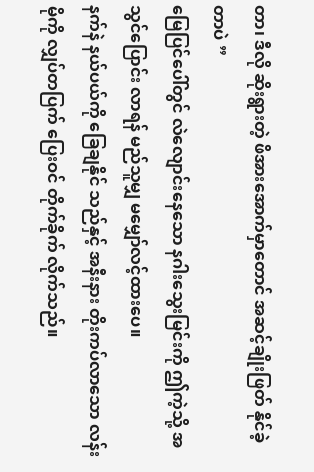တာ၊ ဒီလို ဆိုးရွားတဲ့ ဖိအားအောက်မှာတောင် အဆင့်ချိုးဖြတ် နိုင်ခဲ့တာပဲ ”
မြေပြင်ပေါ်တွင် လဲလျောင်းနေသော နဂါးသွေးမြင်းကို ဤကဲ့သို့ အသွင်ပြောင်း လာရန် မည်သူမျှ မမျှော်လင့်ထားပေ။
နက်နဲ နယ်ပယ်ကို ခြေချနိုင် သည်နှင့် အနီးနား တိုးကပ်လာသော လန်းမိုကို လျှပ်တပြက် ပြေးဝင် တိုက်ခိုက် လိုက်သည်။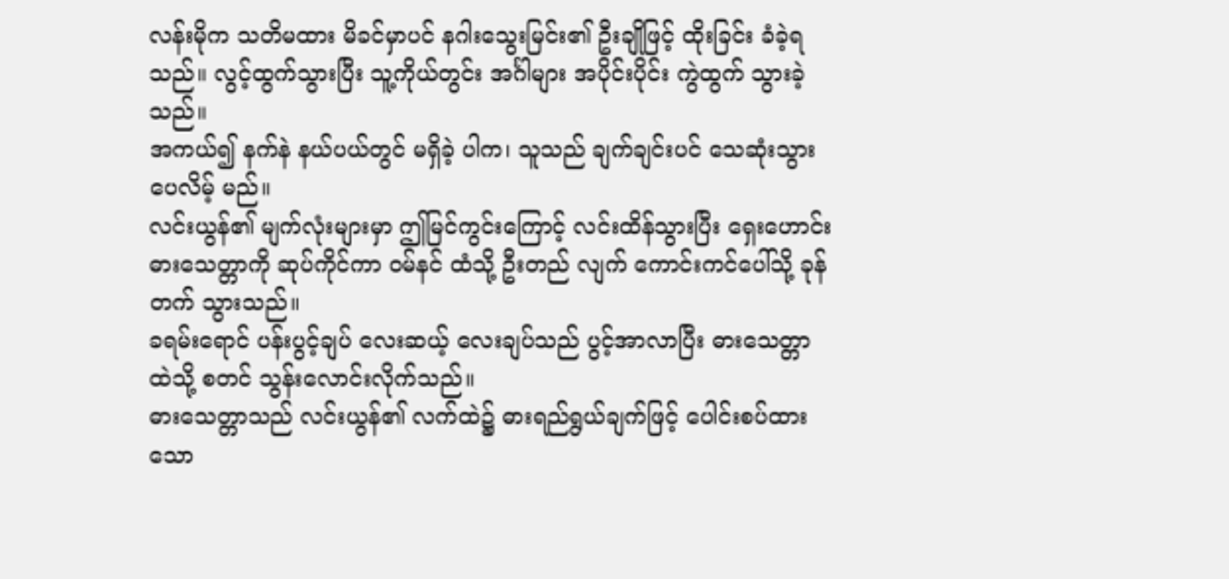လန်းမိုက သတိမထား မိခင်မှာပင် နဂါးသွေးမြင်း၏ ဦးချိုဖြင့် ထိုးခြင်း ခံခဲ့ရသည်။ လွင့်ထွက်သွားပြီး သူ့ကိုယ်တွင်း အင်္ဂါများ အပိုင်းပိုင်း ကွဲထွက် သွားခဲ့သည်။
အကယ်၍ နက်နဲ နယ်ပယ်တွင် မရှိခဲ့ ပါက၊ သူသည် ချက်ချင်းပင် သေဆုံးသွား ပေလိမ့် မည်။
လင်းယွန်၏ မျက်လုံးများမှာ ဤမြင်ကွင်းကြောင့် လင်းထိန်သွားပြီး ရှေးဟောင်း ဓားသေတ္တာကို ဆုပ်ကိုင်ကာ ဝမ်နင် ထံသို့ ဦးတည် လျက် ကောင်းကင်ပေါ်သို့ ခုန်တက် သွားသည်။
ခရမ်းရောင် ပန်းပွင့်ချပ် လေးဆယ့် လေးချပ်သည် ပွင့်အာလာပြီး ဓားသေတ္တာထဲသို့ စတင် သွန်းလောင်းလိုက်သည်။
ဓားသေတ္တာသည် လင်းယွန်၏ လက်ထဲ၌ ဓားရည်ရွယ်ချက်ဖြင့် ပေါင်းစပ်ထားသော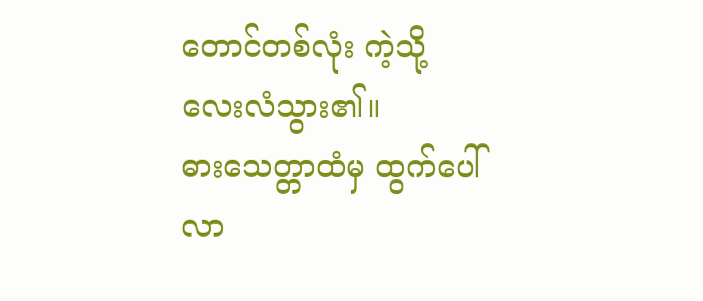တောင်တစ်လုံး ကဲ့သို့ လေးလံသွား၏။
ဓားသေတ္တာထံမှ ထွက်ပေါ်လာ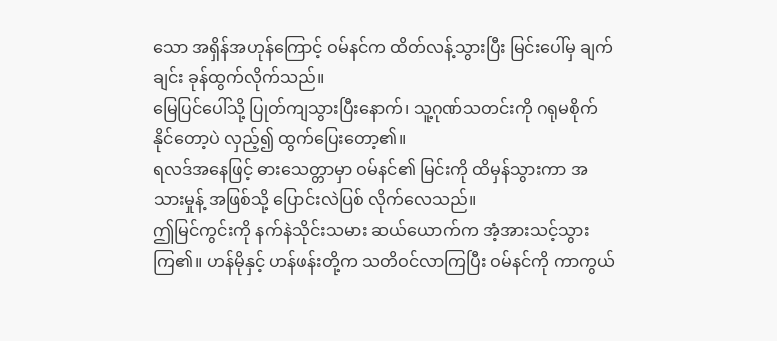သော အရှိန်အဟုန်ကြောင့် ဝမ်နင်က ထိတ်လန့်သွားပြီး မြင်းပေါ်မှ ချက်ချင်း ခုန်ထွက်လိုက်သည်။
မြေပြင်ပေါ်သို့ ပြုတ်ကျသွားပြီးနောက်၊ သူ့ဂုဏ်သတင်းကို ဂရုမစိုက်နိုင်တော့ပဲ လှည့်၍ ထွက်ပြေးတော့၏။
ရလဒ်အနေဖြင့် ဓားသေတ္တာမှာ ဝမ်နင်၏ မြင်းကို ထိမှန်သွားကာ အသားမှုန့် အဖြစ်သို့ ပြောင်းလဲပြစ် လိုက်လေသည်။
ဤမြင်ကွင်းကို နက်နဲသိုင်းသမား ဆယ်ယောက်က အံ့အားသင့်သွားကြ၏။ ဟန်မိုနှင့် ဟန်ဖန်းတို့က သတိဝင်လာကြပြီး ဝမ်နင်ကို ကာကွယ်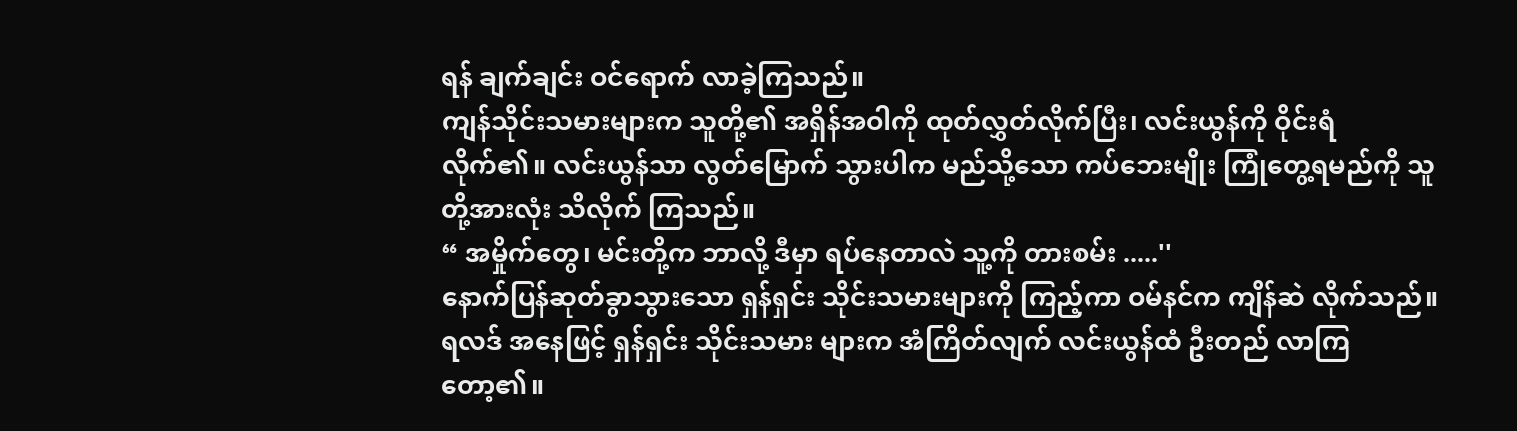ရန် ချက်ချင်း ဝင်ရောက် လာခဲ့ကြသည်။
ကျန်သိုင်းသမားများက သူတို့၏ အရှိန်အဝါကို ထုတ်လွှတ်လိုက်ပြီး၊ လင်းယွန်ကို ဝိုင်းရံ လိုက်၏။ လင်းယွန်သာ လွတ်မြောက် သွားပါက မည်သို့သော ကပ်ဘေးမျိုး ကြုံတွေ့ရမည်ကို သူတို့အားလုံး သိလိုက် ကြသည်။
“ အမှိုက်တွေ၊ မင်းတို့က ဘာလို့ ဒီမှာ ရပ်နေတာလဲ သူ့ကို တားစမ်း .....''
နောက်ပြန်ဆုတ်ခွာသွားသော ရှန်ရှင်း သိုင်းသမားများကို ကြည့်ကာ ဝမ်နင်က ကျိန်ဆဲ လိုက်သည်။ ရလဒ် အနေဖြင့် ရှန်ရှင်း သိုင်းသမား များက အံကြိတ်လျက် လင်းယွန်ထံ ဦးတည် လာကြတော့၏။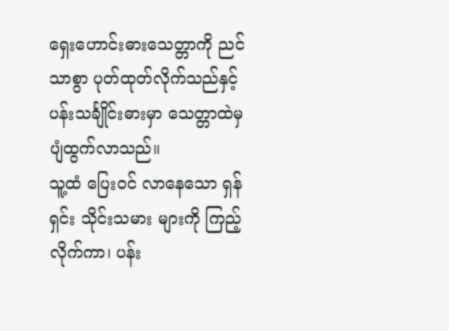ရှေးဟောင်းဓားသေတ္တာကို ညင်သာစွာ ပုတ်ထုတ်လိုက်သည်နှင့် ပန်းသင်္ချိုင်းဓားမှာ သေတ္တာထဲမှ ပျံထွက်လာသည်။
သူ့ထံ ပြေးဝင် လာနေသော ရှန်ရှင်း သိုင်းသမား များကို ကြည့်လိုက်ကာ၊ ပန်း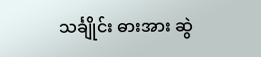သင်္ချိုင်း ဓားအား ဆွဲ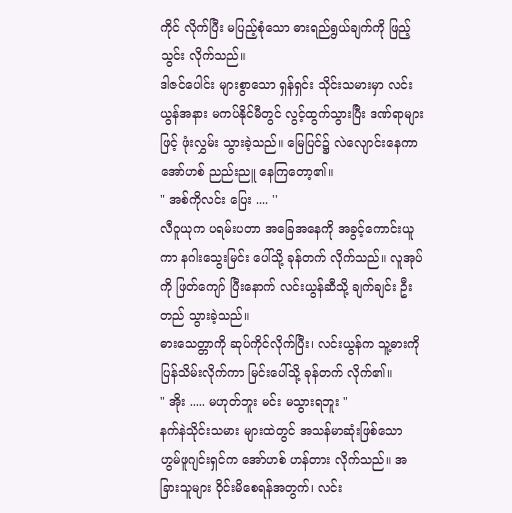ကိုင် လိုက်ပြီး မပြည့်စုံသော ဓားရည်ရွယ်ချက်ကို ဖြည့်သွင်း လိုက်သည်။
ဒါဇင်ပေါင်း များစွာသော ရှန်ရှင်း သိုင်းသမားမှာ လင်းယွန်အနား မကပ်နိုင်မီတွင် လွင့်ထွက်သွားပြီး ဒဏ်ရာများဖြင့် ဖုံးလွှမ်း သွားခဲ့သည်။ မြေပြင်၌ လဲလျောင်းနေကာ အော်ဟစ် ညည်းညူ နေကြတော့၏။
" အစ်ကိုလင်း ပြေး .... ''
လီဝူယုက ပရမ်းပတာ အခြေအနေကို အခွင့်ကောင်းယူကာ နဂါးသွေးမြင်း ပေါ်သို့ ခုန်တက် လိုက်သည်။ လူအုပ်ကို ဖြတ်ကျော် ပြီးနောက် လင်းယွန်ဆီသို့ ချက်ချင်း ဦးတည် သွားခဲ့သည်။
ဓားသေတ္တာကို ဆုပ်ကိုင်လိုက်ပြီး၊ လင်းယွန်က သူ့ဓားကို ပြန်သိမ်းလိုက်ကာ မြင်းပေါ်သို့ ခုန်တက် လိုက်၏။
" အိုး ..... မဟုတ်ဘူး မင်း မသွားရဘူး "
နက်နဲသိုင်းသမား များထဲတွင် အသန်မာဆုံးဖြစ်သော ဟွမ်ဖူဂျင်းရှင်က အော်ဟစ် ဟန်တား လိုက်သည်။ အခြားသူများ ဝိုင်းမိစေရန်အတွက်၊ လင်း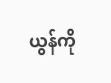ယွန်ကို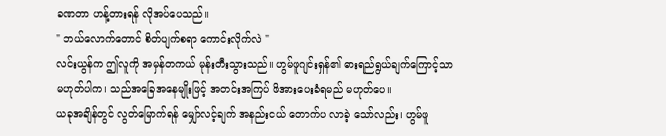ခဏတာ ဟန့်တားရန် လိုအပ်ပေသည်။
" ဘယ်လောက်တောင် စိတ်ပျက်စရာ ကောင်းလိုက်လဲ "
လင်းယွန်က ဤလူကို အမှန်တကယ် မုန်းတီးသွားသည်။ ဟွမ်ဖူဂျင်းရှန်၏ ဓားရည်ရွယ်ချက်ကြောင့်သာ မဟုတ်ပါက၊ သည်အခြေအနေမျိုးဖြင့် အတင်းအကြပ် ဖိအားပေးခံရမည် မဟုတ်ပေ။
ယခုအချိန်တွင် လွတ်မြောက်ရန် မျှော်လင့်ချက် အနည်းငယ် တောက်ပ လာခဲ့ သော်လည်း၊ ဟွမ်ဖူ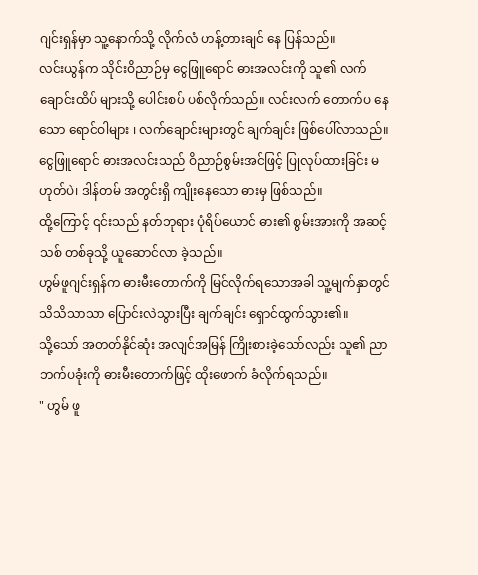ဂျင်းရှန်မှာ သူ့နောက်သို့ လိုက်လံ ဟန့်တားချင် နေ ပြန်သည်။
လင်းယွန်က သိုင်းဝိညာဉ်မှ ငွေဖြူရောင် ဓားအလင်းကို သူ၏ လက်ချောင်းထိပ် များသို့ ပေါင်းစပ် ပစ်လိုက်သည်။ လင်းလက် တောက်ပ နေသော ရောင်ဝါများ ၊ လက်ချောင်းများတွင် ချက်ချင်း ဖြစ်ပေါ်လာသည်။
ငွေဖြူရောင် ဓားအလင်းသည် ဝိညာဉ်စွမ်းအင်ဖြင့် ပြုလုပ်ထားခြင်း မဟုတ်ပဲ၊ ဒါန်တမ် အတွင်းရှိ ကျိုးနေသော ဓားမှ ဖြစ်သည်။
ထို့ကြောင့် ၎င်းသည် နတ်ဘုရား ပုံရိပ်ယောင် ဓား၏ စွမ်းအားကို အဆင့်သစ် တစ်ခုသို့ ယူဆောင်လာ ခဲ့သည်။
ဟွမ်ဖူဂျင်းရှန်က ဓားမီးတောက်ကို မြင်လိုက်ရသောအခါ သူ့မျက်နှာတွင် သိသိသာသာ ပြောင်းလဲသွားပြီး ချက်ချင်း ရှောင်ထွက်သွား၏။
သို့သော် အတတ်နိုင်ဆုံး အလျင်အမြန် ကြိုးစားခဲ့သော်လည်း သူ၏ ညာဘက်ပခုံးကို ဓားမီးတောက်ဖြင့် ထိုးဖောက် ခံလိုက်ရသည်။
" ဟွမ် ဖူ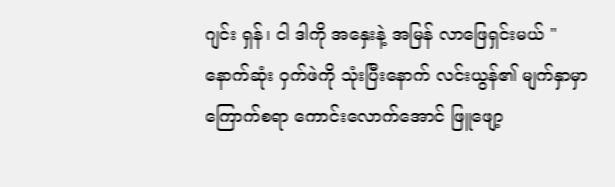ဂျင်း ရှန်၊ ငါ ဒါကို အနှေးနဲ့ အမြန် လာဖြေရှင်းမယ် "
နောက်ဆုံး ဝှက်ဖဲကို သုံးပြီးနောက် လင်းယွန်၏ မျက်နှာမှာ ကြောက်စရာ ကောင်းလောက်အောင် ဖြူဖျော့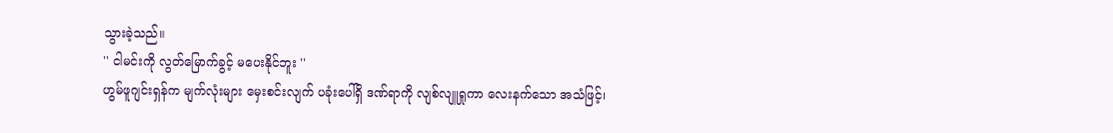သွားခဲ့သည်။
'' ငါမင်းကို လွတ်မြောက်ခွင့် မပေးနိုင်ဘူး ''
ဟွမ်ဖူဂျင်းရှန်က မျက်လုံးများ မှေးစင်းလျက် ပခုံးပေါ်ရှိ ဒဏ်ရာကို လျစ်လျူရှုကာ လေးနက်သော အသံဖြင့်၊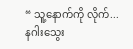“ သူ့နောက်ကို လိုက်... နဂါးသွေး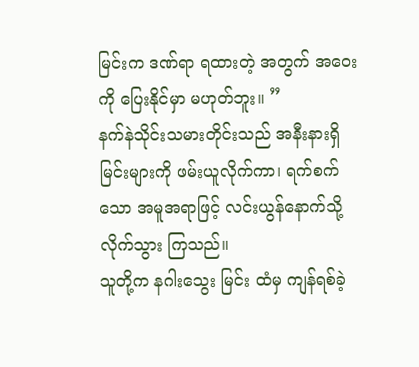မြင်းက ဒဏ်ရာ ရထားတဲ့ အတွက် အဝေးကို ပြေးနိုင်မှာ မဟုတ်ဘူး။ ”
နက်နဲသိုင်းသမားတိုင်းသည် အနီးနားရှိ မြင်းများကို ဖမ်းယူလိုက်ကာ၊ ရက်စက်သော အမူအရာဖြင့် လင်းယွန်နောက်သို့ လိုက်သွား ကြသည်။
သူတို့က နဂါးသွေး မြင်း ထံမှ ကျန်ရစ်ခဲ့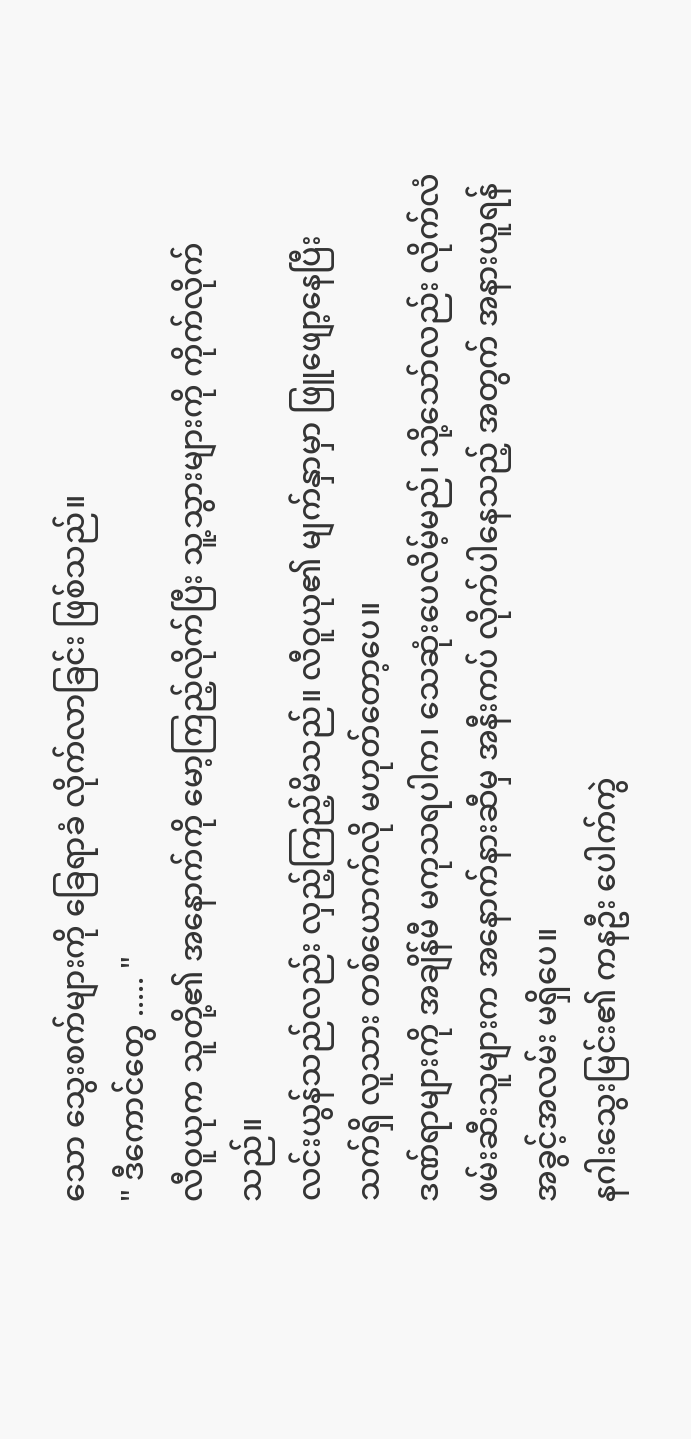သော သွေးစက်များကို ခြေရာခံ လိုက်လာခြင်း ဖြစ်သည်။
" ဒီကောင်တွေ ..... "
လီဝူယုက သူတို့၏ အနောက်ကို မော့ကြည့်လိုက်ပြီး သူ့သွားများကို ကိုက်လိုက် သည်။
လင်းယွန်သည်လည်း လှည့်ကြည့်မိသည်။ လီဝူယု၏ မျက်နှာမှာ ဖြူဖျော့နေပြီး သက်ရှိ လူသား တစ်ယောက်လို မဟုတ်တော့ပေ။
ဒဏ်ရာများကို အချိန်မီ မကုသရပါက၊ သေဆုံးပေလိမ့်မည်၊ သို့သော်လည်း လိုက်လံ ဖမ်းဆီးသူများက အနောက်နားဆီမှ အနီးကပ် လိုက်ပါနေသည့် အတွက် အနားယူရန် အခွင့်အလမ်း မရှိပေ။
နဂါးသွေးမြင်း၏ ကနဦး ပေါက်ကွဲ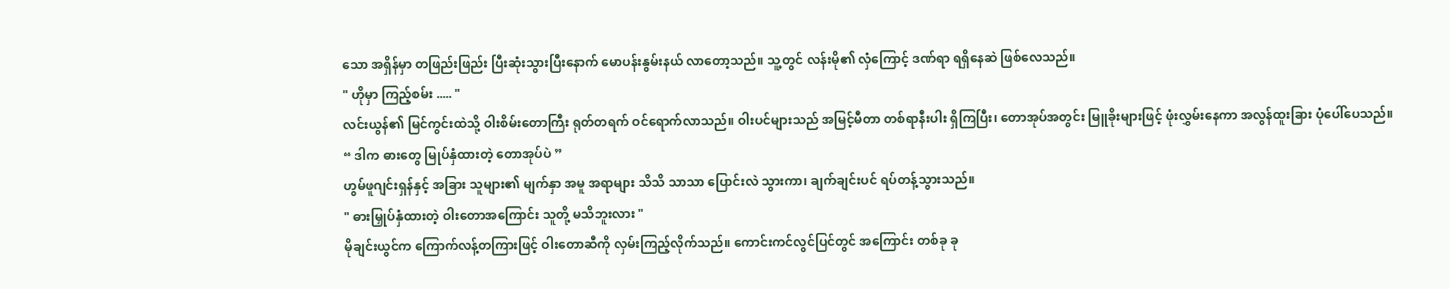သော အရှိန်မှာ တဖြည်းဖြည်း ပြီးဆုံးသွားပြီးနောက် မောပန်းနွမ်းနယ် လာတော့သည်။ သူ့တွင် လန်းမို၏ လှံကြောင့် ဒဏ်ရာ ရရှိနေဆဲ ဖြစ်လေသည်။
" ဟိုမှာ ကြည့်စမ်း ..... "
လင်းယွန်၏ မြင်ကွင်းထဲသို့ ဝါးစိမ်းတောကြီး ရုတ်တရက် ဝင်ရောက်လာသည်။ ဝါးပင်များသည် အမြင့်မီတာ တစ်ရာနီးပါး ရှိကြပြီး၊ တောအုပ်အတွင်း မြူခိုးများဖြင့် ဖုံးလွှမ်းနေကာ အလွန်ထူးခြား ပုံပေါ်ပေသည်။
“ ဒါက ဓားတွေ မြုပ်နှံထားတဲ့ တောအုပ်ပဲ ”
ဟွမ်ဖူဂျင်းရှန်နှင့် အခြား သူများ၏ မျက်နှာ အမူ အရာများ သိသိ သာသာ ပြောင်းလဲ သွားကာ၊ ချက်ချင်းပင် ရပ်တန့်သွားသည်။
" ဓားမြှုပ်နှံထားတဲ့ ဝါးတောအကြောင်း သူတို့ မသိဘူးလား "
မိုချင်းယွင်က ကြောက်လန့်တကြားဖြင့် ဝါးတောဆီကို လှမ်းကြည့်လိုက်သည်။ ကောင်းကင်လွင်ပြင်တွင် အကြောင်း တစ်ခု ခု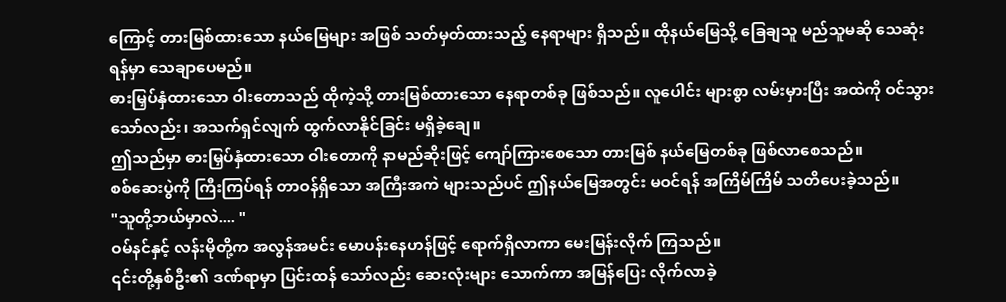ကြောင့် တားမြစ်ထားသော နယ်မြေများ အဖြစ် သတ်မှတ်ထားသည့် နေရာများ ရှိသည်။ ထိုနယ်မြေသို့ ခြေချသူ မည်သူမဆို သေဆုံးရန်မှာ သေချာပေမည်။
ဓားမြှပ်နှံထားသော ဝါးတောသည် ထိုကဲ့သို့ တားမြစ်ထားသော နေရာတစ်ခု ဖြစ်သည်။ လူပေါင်း များစွာ လမ်းမှားပြီး အထဲကို ဝင်သွား သော်လည်း၊ အသက်ရှင်လျက် ထွက်လာနိုင်ခြင်း မရှိခဲ့ချေ။
ဤသည်မှာ ဓားမြှပ်နှံထားသော ဝါးတောကို နာမည်ဆိုးဖြင့် ကျော်ကြားစေသော တားမြစ် နယ်မြေတစ်ခု ဖြစ်လာစေသည်။
စစ်ဆေးပွဲကို ကြီးကြပ်ရန် တာဝန်ရှိသော အကြီးအကဲ များသည်ပင် ဤနယ်မြေအတွင်း မဝင်ရန် အကြိမ်ကြိမ် သတိပေးခဲ့သည်။
"သူတို့ဘယ်မှာလဲ.... "
ဝမ်နင်နှင့် လန်းမိုတို့က အလွန်အမင်း မောပန်းနေဟန်ဖြင့် ရောက်ရှိလာကာ မေးမြန်းလိုက် ကြသည်။
၎င်းတို့နှစ်ဦး၏ ဒဏ်ရာမှာ ပြင်းထန် သော်လည်း ဆေးလုံးများ သောက်ကာ အမြန်ပြေး လိုက်လာခဲ့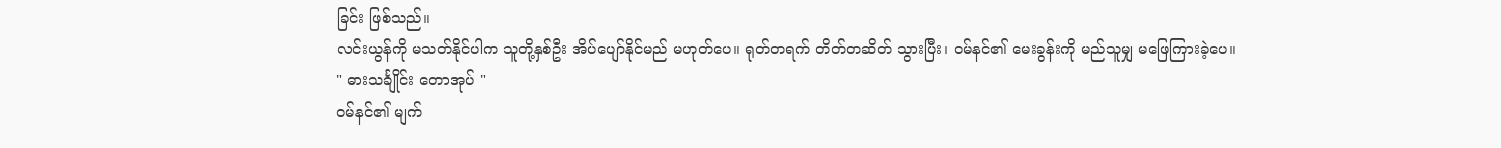ခြင်း ဖြစ်သည်။
လင်းယွန်ကို မသတ်နိုင်ပါက သူတို့နှစ်ဦး အိပ်ပျော်နိုင်မည် မဟုတ်ပေ။ ရုတ်တရက် တိတ်တဆိတ် သွားပြီး၊ ဝမ်နင်၏ မေးခွန်းကို မည်သူမျှ မဖြေကြားခဲ့ပေ။
" ဓားသင်္ချိုင်း တောအုပ် "
ဝမ်နင်၏ မျက်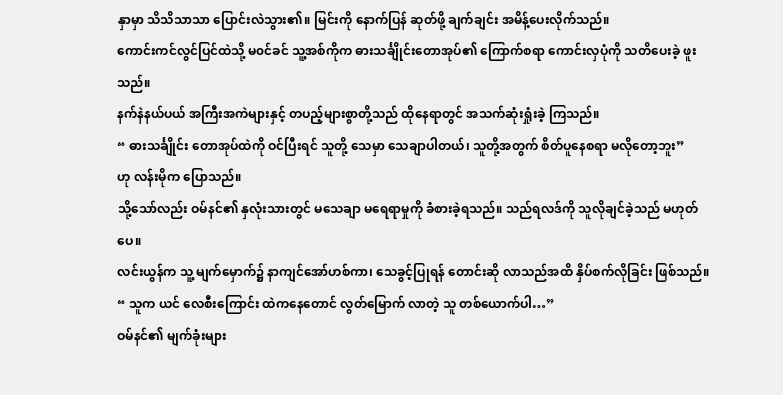နှာမှာ သိသိသာသာ ပြောင်းလဲသွား၏။ မြင်းကို နောက်ပြန် ဆုတ်ဖို့ ချက်ချင်း အမိန့်ပေးလိုက်သည်။
ကောင်းကင်လွင်ပြင်ထဲသို့ မ၀င်ခင် သူ့အစ်ကိုက ဓားသင်္ချိုင်းတောအုပ်၏ ကြောက်စရာ ကောင်းလှပုံကို သတိပေးခဲ့ ဖူးသည်။
နက်နဲနယ်ပယ် အကြီးအကဲများနှင့် တပည့်များစွာတို့သည် ထိုနေရာတွင် အသက်ဆုံးရှုံးခဲ့ ကြသည်။
“ ဓားသင်္ချိုင်း တောအုပ်ထဲကို ဝင်ပြီးရင် သူတို့ သေမှာ သေချာပါတယ်၊ သူတို့အတွက် စိတ်ပူနေစရာ မလိုတော့ဘူး”
ဟု လန်းမိုက ပြောသည်။
သို့သော်လည်း ဝမ်နင်၏ နှလုံးသားတွင် မသေချာ မရေရာမှုကို ခံစားခဲ့ရသည်။ သည်ရလဒ်ကို သူလိုချင်ခဲ့သည် မဟုတ်ပေ။
လင်းယွန်က သူ့ မျက်မှောက်၌ နာကျင်အော်ဟစ်ကာ၊ သေခွင့်ပြုရန် တောင်းဆို လာသည်အထိ နှိပ်စက်လိုခြင်း ဖြစ်သည်။
“ သူက ယင် လေစီးကြောင်း ထဲကနေတောင် လွတ်မြောက် လာတဲ့ သူ တစ်ယောက်ပါ…”
ဝမ်နင်၏ မျက်ခုံးများ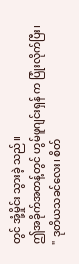တွင် အုံ့မှိုင်း သွားခဲ့ သည်။
ဤအခိုက်အတန့်တွင် ဟွမ်ဖူဂျင်းရှန် က ပြုံးလိုက်ပြီး၊
" ဒုတိယသခင်လေး၊ စိတ်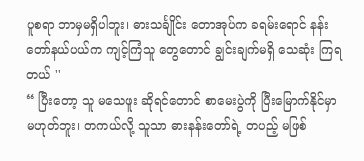ပူစရာ ဘာမှမရှိပါဘူး၊ ဓားသင်္ချိုင်း တောအုပ်က ခရမ်းရောင် နန်းတော်နယ်ပယ်က ကျင့်ကြံသူ တွေတောင် ချွင်းချက်မရှိ သေဆုံး ကြရတယ် ''
“ ပြီးတော့ သူ မသေဖူး ဆိုရင်တောင် စာမေးပွဲကို ပြီးမြောက်နိုင်မှာ မဟုတ်ဘူး၊ တကယ်လို့ သူသာ ဓားနန်းတော်ရဲ့ တပည့် မဖြစ်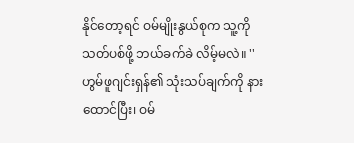နိုင်တော့ရင် ဝမ်မျိုးနွယ်စုက သူ့ကို သတ်ပစ်ဖို့ ဘယ်ခက်ခဲ လိမ့်မလဲ။ ''
ဟွမ်ဖူဂျင်းရှန်၏ သုံးသပ်ချက်ကို နားထောင်ပြီး၊ ဝမ်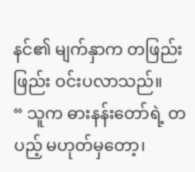နင်၏ မျက်နှာက တဖြည်းဖြည်း ဝင်းပလာသည်။
“ သူက ဓားနန်းတော်ရဲ့ တပည့် မဟုတ်မှတော့၊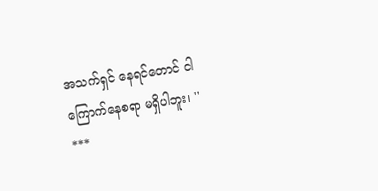အသက်ရှင် နေရင်တောင် ငါ ကြောက်နေစရာ မရှိပါဘူး၊ ''
***